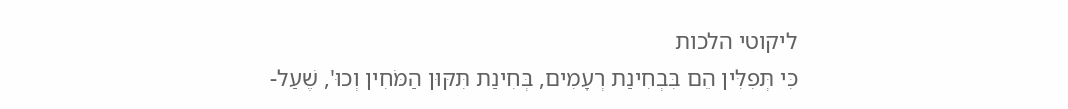ליקוטי הלכות
כִּי תְּפִלִּין הֵם בִּבְחִינַת רְעָמִים, בְּחִינַת תִּקּוּן הַמֹּחִין וְכוּ', שֶׁעַל-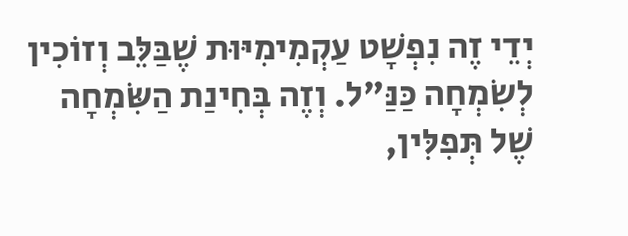יְדֵי זֶה נִפְשָׁט עַקְמִימִיּוּת שֶׁבַּלֵּב וְזוֹכִין לְשִֹמְחָה כַּנַּ"ל. וְזֶה בְּחִינַת הַשִֹּמְחָה שֶׁל תְּפִלִּין,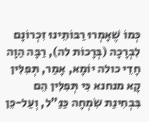כְּמוֹ שֶׁאָמְרוּ רַבּוֹתֵינוּ זִכְרוֹנָם לִבְרָכָה (בְּרָכוֹת לה), רַבָּה הַוָה חָדֵי כולה יוֹמָא, אָמַר, תְּפִלִּין קָא מנחנא כִּי תְּפִלִּין הֵם בִּבְחִינַת שִֹמְחָה כַּנַּ"ל, וְעַל-כֵּן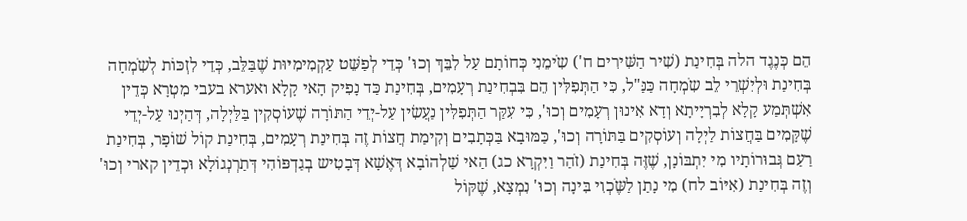הֵם כְּנֶגֶד הלה בְּחִינַת (שִׁיר הַשִּׁירִים ח') שִֹימֵנִי כְּחוֹתָם עַל לִבֵּךְ וְכוּ' כְּדֵי לְפַשֵּׁט עַקְמִימִיּוּת שֶׁבַּלֵּב, כְּדֵי לִזְכּוֹת לְשִֹמְחָה בְּחִינַת וּלְיִשְׁרֵי לֵב שִֹמְחָה כַּנַּ"ל, כִּי הַתְּפִלִּין הֵם בִּבְחִינַת רְעָמִים, בְּחִינַת כַּד נָפִיק הָאי קָלָא ואערא בעבי מִטְרָא כְּדֵין אִשְׁתְּמַע קָלָא לְבִרְיָיתָא וְדָא אִינוּן רְעָמִים וְכוּ', כִּי עִקַּר הַתְּפִלִּין נַעֲשִׂין עַל-יְדֵי הַתּוֹרָה שֶׁעוֹסְקִין בַּלַּיְלָה, דְּהַיְנוּ עַל-יְדֵי שֶׁקָּמִים בַּחֲצוֹת לַיְלָה וְעוֹסְקִים בַּתּוֹרָה וְכוּ', כַּמּוּבָא בַּכְּתָבִים וְקִימַת חֲצוֹת זֶה בְּחִינַת רְעָמִים, בְּחִינַת קוֹל שׁוֹפָר, בְּחִינַת רַעַם גְּבוּרוֹתָיו מִי יִתְבּוֹנָן, שֶׁזֶּה בְּחִינַת (זֹהַר וַיִּקְרָא כג) הַאי שַׁלְהוֹבָא דְּאֶשָׁא דְּבָטִיש בְגַדְפּוֹהִי דְּתַרְנְגוֹלָא וּכְדֵין קארי וְכוּ' וְזֶה בְּחִינַת (אִיּוֹב לח) מִי נָתַן לַשֶֹּכְוִי בִּינָה וְכוּ' נִמְצָא, שֶׁקּוֹל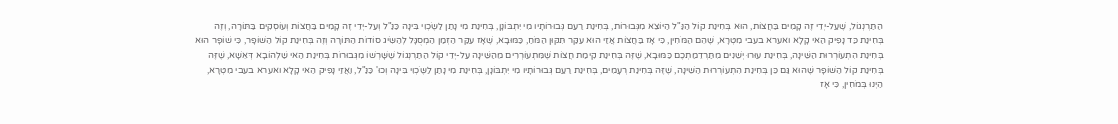הַתַּרְנְגוֹל, שֶׁעַל-יְדֵי זֶה קָמִים בַּחֲצוֹת, הוּא בְּחִינַת קוֹל הַנַּ"ל הַיּוֹצֵא מִגְּבוּרוֹת, בְּחִינַת רַעַם גְּבוּרוֹתָיו מִי יִתְבּוֹנָן, בְּחִינַת מִי נָתַן לַשֶֹּכְוִי בִּינָה כַּנַּ"ל וְעַל-יְדֵי זֶה קָמִים בַּחֲצוֹת וְעוֹסְקִים בַּתּוֹרָה, וְזֶה בְּחִינַת כַּד נָפִיק הַאי קָלָא ואערא בעבי מִטְרָא, שֶׁהֵם הַמֹּחִין, כִּי אָז בַּחֲצוֹת אֲזַי הוּא עִקַּר תִּקּוּן הַמֹּחַ, כַּמּוּבָא, שֶׁאָז עִקַּר הַזְּמַן הַמְסֻגָּל לְהַשִֹּיג סוֹדוֹת הַתּוֹרָה וְזֶה בְּחִינַת קוֹל הַשּׁוֹפָר, כִּי שׁוֹפָר הוּא בְּחִינַת הִתְעוֹרְרוּת הַשֵּׁינָה, בְּחִינַת עוּרוּ יְשֵׁנִים מִתַּרְדֵמַתְכֶם כַּמּוּבָא, שֶׁזֶּה בְּחִינַת קִימַת חֲצוֹת שֶׁמִּתְעוֹרְרִים מֵהַשֵּׁינָה עַל-יְדֵי קוֹל הַתַּרְנְגוֹל שֶׁשָּׁרְשׁוֹ מִגְּבוּרוֹת בְּחִינַת הַאי שַׁלְהוֹבָא דְּאֵשָׁא, שֶׁזֶּה בְּחִינַת קוֹל הַשּׁוֹפָר שֶׁהוּא גַּם כֵּן בְּחִינַת הִתְעוֹרְרוּת הַשֵּׁינָה, שֶׁזֶּה בְּחִינַת רְעָמִים, בְּחִינַת רַעַם גְּבוּרוֹתָיו מִי יִתְבּוֹנָן, בְּחִינַת מִי נָתַן לַשֶֹּכְוִי בִּינָה וְכוּ' כַּנַּ"ל, וַאֲזַי נָפִיק הַאי קָלָא ואערא בעבי מִטְרָא, הַיְנוּ בְּמֹחִין, כִּי אָז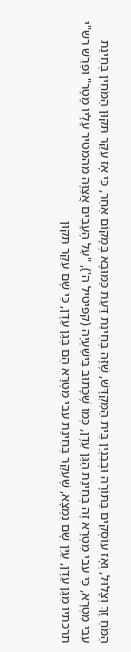הַמֹּחַ זָךְ וְצָלוּל, וְאָז עוֹסְקִים בַּתּוֹרָה וּבְבִנְיַן בֵּית הַמִּקְדָּשׁ, שֶׁזֶּה בְּחִינַת דַּעַת כַּמּוּבָא בְּמָקוֹם אַחֵר, כִּי אָז עִקַּר תִּקּוּן הַמֹּחִין בְּחִינַת עבי מִטְרָא, כִּי עבי מִטְרָא זֶה בְּחִינַת הַגַּן עֵדֶן, כְּמוֹ שֶׁכָּתוּב בִּישַׁעְיָה (קפיטיל ה'), "עַל הֶעָבִים אֲצַוֶּה מהמטיר עָלָיו מָטָר" וּפֵרֵשׁ רש"י תרכתיו מִגַּן עֵדֶן, עַיֵּן שָׁם נִמְצָא, שֶׁעִקַּר בְּחִינַת עבי מִטְרָא הֵם בְּגַן עֵדֶן, כִּי שָׁם עִקַּר תִּקּוּן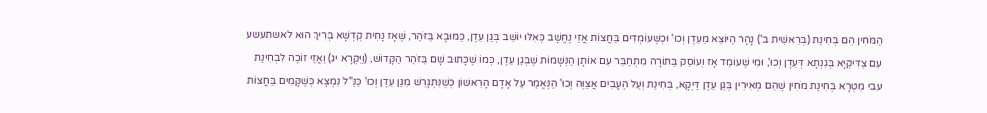הַמֹּחִין הֵם בְּחִינַת (בְּרֵאשִׁית ב') נָהָר הַיּוֹצֵא מֵעֵדֶן וְכוּ' וּכְשֶׁעוֹמְדִים בַּחֲצוֹת אֲזַי נֶחֱשָׁב כְּאִלּוּ יוֹשֵׁב בְּגַן עֵדֶן, כַּמּוּבָא בַּזֹּהַר, שֶׁאָז נָחִית קֻדְשָׁא בְּרִיךְ הוּא לאשתעשע עִם צַדִּיקַיָּא בְּגִנְתָא דְּעֵדֶן וְכוּ', וּמִי שֶׁעוֹמֵד אָז וְעוֹסֵק בַּתּוֹרָה מִתְחַבֵּר עִם אוֹתָן הַנְּשָׁמוֹת שֶׁבְּגַן עֵדֶן, כְּמוֹ שֶׁכָּתוּב שָׁם בַּזֹּהַר הַקָּדוֹשׁ, (וַיִּקְרָא יג) וַאֲזַי זוֹכֶה לִבְחִינַת עבי מִטְרָא בְּחִינַת מֹחִין שֶׁהֵם מְאִירִין בְּגַן עֵדֶן דַּיְקָא, בְּחִינַת וְעַל הֶעָבִים אֲצַוֶּה וְכוּ' הַנֶּאֱמַר עַל אָדָם הָרִאשׁוֹן כְּשֶׁנִּתְגָּרֵשׁ מִגַּן עֵדֶן וְכוּ' כַּנַּ"ל נִמְצָא כְּשֶׁקָּמִים בַּחֲצוֹת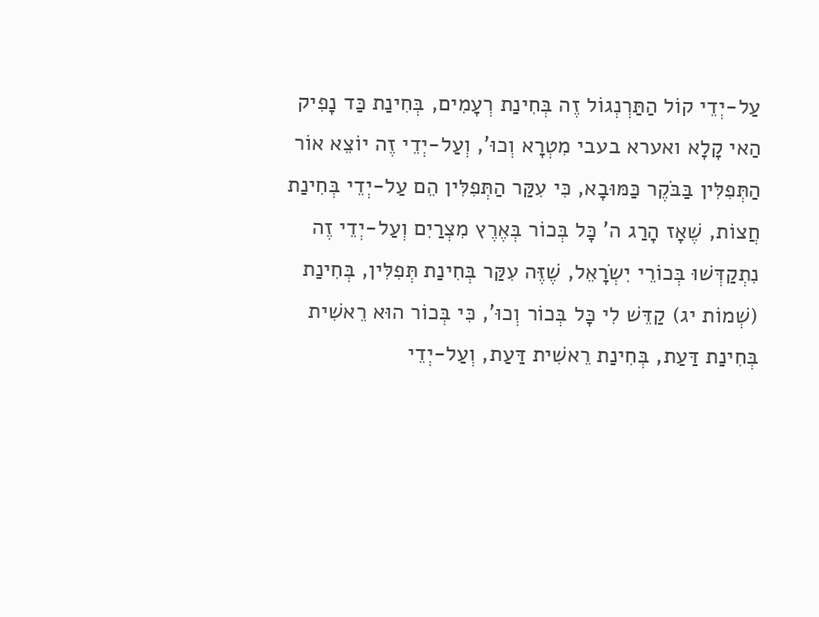עַל-יְדֵי קוֹל הַתַּרְנְגוֹל זֶה בְּחִינַת רְעָמִים, בְּחִינַת כַּד נָפִיק הַאי קָלָא ואערא בעבי מִטְרָא וְכוּ', וְעַל-יְדֵי זֶה יוֹצֵא אוֹר הַתְּפִלִּין בַּבֹּקֶר כַּמּוּבָא, כִּי עִקַּר הַתְּפִלִּין הֵם עַל-יְדֵי בְּחִינַת חֲצוֹת, שֶׁאָז הָרַג ה' כָּל בְּכוֹר בְּאֶרֶץ מִצְרַיִם וְעַל-יְדֵי זֶה נִתְקַדְּשׁוּ בְּכוֹרֵי יִשְֹרָאֵל, שֶׁזֶּה עִקַּר בְּחִינַת תְּפִלִּין, בְּחִינַת (שְׁמוֹת יג) קַדֵּשׁ לִי כָּל בְּכוֹר וְכוּ', כִּי בְּכוֹר הוּא רֵאשִׁית בְּחִינַת דַּעַת, בְּחִינַת רֵאשִׁית דַּעַת, וְעַל-יְדֵי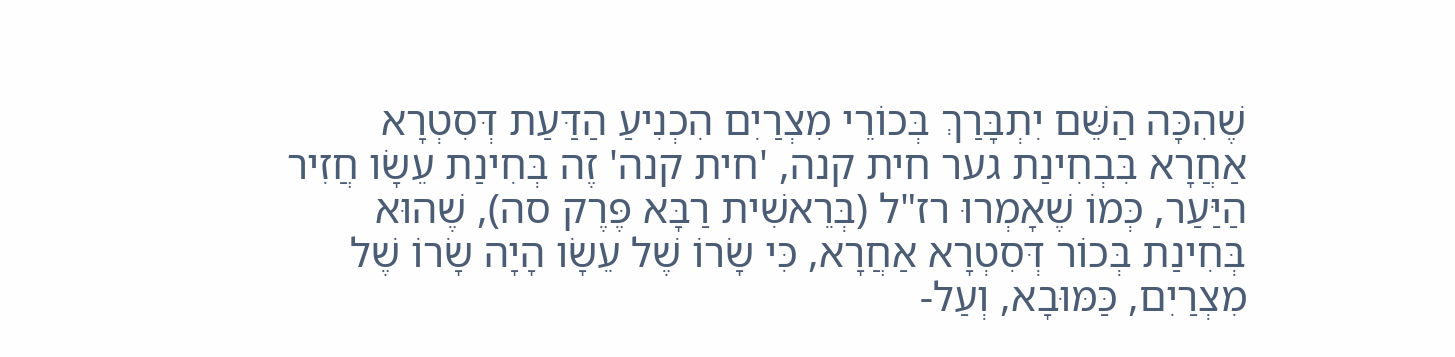שֶׁהִכָּה הַשֵּׁם יִתְבָּרַךְ בְּכוֹרֵי מִצְרַיִם הִכְנִיעַ הַדַּעַת דְּסִטְרָא אַחֲרָא בִּבְחִינַת גער חית קנה, 'חית קנה' זֶה בְּחִינַת עֵשָֹו חֲזִיר הַיַּעַר, כְּמוֹ שֶׁאָמְרוּ רז"ל (בְּרֵאשִׁית רַבָּא פֶּרֶק סה), שֶׁהוּא בְּחִינַת בְּכוֹר דְּסִטְרָא אַחֲרָא, כִּי שָֹרוֹ שֶׁל עֵשָֹו הָיָה שָֹרוֹ שֶׁל מִצְרַיִם, כַּמּוּבָא, וְעַל-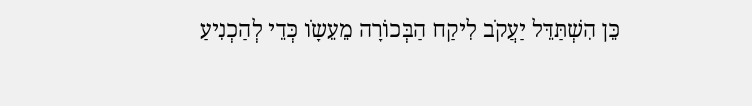כֵּן הִשְׁתַּדֵּל יַעֲקֹב לִיקַח הַבְּכוֹרָה מֵעֵשָֹו כְּדֵי לְהַכְנִיעַ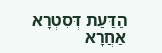הַדַּעַת דְּסִטְרָא אַחֲרָא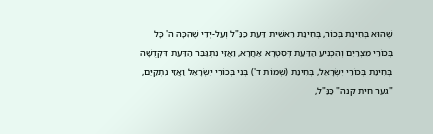שֶׁהוּא בְּחִינַת בְּכוֹר, בְּחִינַת רֵאשִׁית דַּעַת כַּנַּ"ל וְעַל-יְדֵי שֶׁהִכָּה ה' כָּל בְּכוֹרֵי מִצְרַיִם וְהִכְנִיעַ הַדַּעַת דְּסִטְרָא אַחֲרָא, וַאֲזַי נִתְגַּבֵּר הַדַּעַת דִּקְדֻשָּׁה בְּחִינַת בְּכוֹרֵי יִשְֹרָאֵל, בְּחִינַת (שְׁמוֹת ד') בְּנִי בְּכוֹרִי יִשְֹרָאֵל וַאֲזַי נִתְקַיֵּם, "גער חית קנה" כַּנַּ"ל,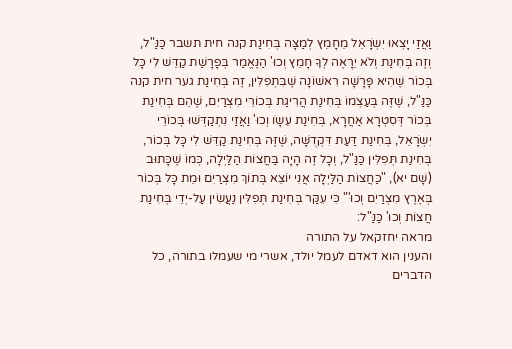וַאֲזַי יָצְאוּ יִשְֹרָאֵל מֵחָמֵץ לְמַצָּה בְּחִינַת קנה חית תשבר כַּנַּ"ל, וְזֶה בְּחִינַת וְלֹא יֵרָאֶה לְךָ חָמֵץ וְכוּ' הַנֶּאֱמַר בְּפָרָשַׁת קַדֵּשׁ לִי כָּל בְּכוֹר שֶׁהִיא פָּרָשָׁה רִאשׁוֹנָה שֶׁבִּתְפִלִּין, זֶה בְּחִינַת גער חית קנה כַּנַּ"ל, שֶׁזֶּה בְּעַצְמוֹ בְּחִינַת הֲרִיגַת בְּכוֹרֵי מִצְרַיִם, שֶׁהֵם בְּחִינַת בְּכוֹר דְּסִטְרָא אַחֲרָא, בְּחִינַת עֵשָֹו וְכוּ' וַאֲזַי נִתְקַדְּשׁוּ בְּכוֹרֵי יִשְֹרָאֵל, בְּחִינַת דַּעַת דִּקְדֻשָּׁה, שֶׁזֶּה בְּחִינַת קַדֵּשׁ לִי כָּל בְּכוֹר, בְּחִינַת תְּפִלִּין כַּנַּ"ל, וְכָל זֶה הָיָה בַּחֲצוֹת הַלַּיְלָה, כְּמוֹ שֶׁכָּתוּב (שָׁם יא), "כַּחֲצוֹת הַלַּיְלָה אֲנִי יוֹצֵא בְּתוֹךְ מִצְרַיִם וּמֵת כָּל בְּכוֹר בְּאֶרֶץ מִצְרַיִם וְכוּ'" כִּי עִקַּר בְּחִינַת תְּפִלִּין נַעֲשִׂין עַל-יְדֵי בְּחִינַת חֲצוֹת וְכוּ' כַּנַּ"ל:
מראה יחזקאל על התורה
והענין הוא דאדם לעמל יולד, אשרי מי שעמלו בתורה, כל הדברים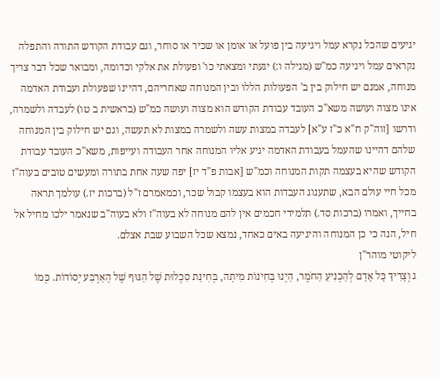יגיעים שהכל נקרא עמל ויגיעה בין פועל או אומן או שכיר או סוחר, וגם עבודת הקודש התורה והתפלה נקראים עמל ויגיעה כמ"ש (מגילה ו:) יגעתי ומצאתי כו' ופעולת את אלקי וכדומה, ומבואר שכל דבר צריך מנוחה, אמנם יש חילוק בין ב' הפעולות הללו ובין המנוחה שאחריהם, דהיינו שפעולת ועבודת האדמה אינו מצוה ועושה משא"כ העובד עבודת הקודש הוא מצוה ועושה כמ"ש (בראשית ב טו) לעבדה ולשמרה, ודרשו [זוה"ק ח"א כ"ז ע"א] לעבדה במצות עשה ולשמרה במצות לא תעשה, וגם יש חילוק בין המנוחה שלהם דהיינו שהעמל בעבודת האדמה יגיע אליו המנוחה אחר העבודה ועייפות, משא"כ העובד עבודת הקודש שהיא בעצמה תקות המנוחה וכמ"ש [אבות פ"ד יז] יפה שעה אחת בתורה ומעשים טובים בעוה"ז מכל חיי עולם הבא, שתענוג העבדות הוא בעצמו קבול שכר, וכמאמרם ז"ל (ברכות יז.) עולמך תראה בחייך, ואמרו (ברכות סד.) תלמידי חכמים אין להם מנוחה לא בעוה"ז ולא בעוה"ב שנאמר ילכו מחיל אל חיל, הנה כי כן המנוחה והיגיעה באים כאחד, נמצא שכל השבוע שבת אצלם.
ליקוטי מוהר"ן
ג וְצָרִיךְ כָּל אָדָם לְהַכְנִיעַ הַחֹמֶר, הַיְנוּ בְּחִינוֹת מִיתָה, בְּחִינַת סִכְלוּת שֶׁל הַגּוּף שֶׁל הָאַרְבַּע יְסוֹדוֹת. כְּמוֹ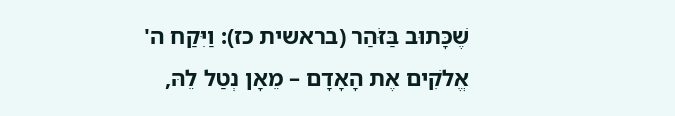שֶׁכָּתוּב בַּזֹּהַר (בראשית כז): וַיִּקַח ה' אֱלֹקִים אֶת הָאָדָם – מֵאָן נְטַל לֵהּ,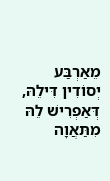מֵאַרְבַּע יְסוֹדִין דִּילֵהּ, דְּאַפְרִישׁ לֵהּ מִתַּאֲוָה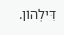דִּילְהוֹן.